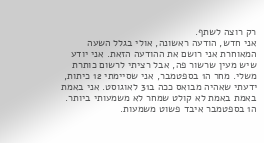רק רוצה לשתף.
אני חדש, הודעה ראשונה, אולי בגלל השעה המאוחרת אני רושם את ההודעה הזאת. אני יודע שיש מעין שרשור פה, אבל רציתי לרשום כותרת משלי. מחר ה1 בספטמבר, אני שסיימתי 12 כיתות, ידעתי שאהיה מבואס ככה ב31 לאוגוסט. אני באמת באמת באמת לא קולט שמחר לא משמעותי ביותר. ה1 בספטמבר איבד פשוט משמעות.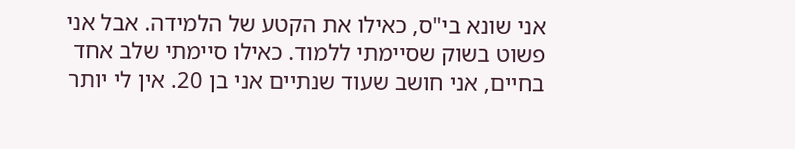אני שונא בי"ס, כאילו את הקטע של הלמידה. אבל אני פשוט בשוק שסיימתי ללמוד. כאילו סיימתי שלב אחד בחיים, אני חושב שעוד שנתיים אני בן 20. אין לי יותר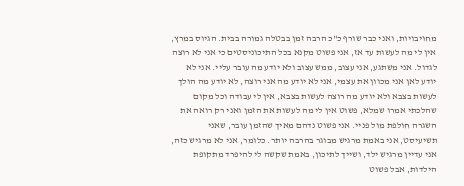מחויבויות, ואני כבר שורף כ"כ הרבה זמן בבטלה גמורה בבית. הגיוס במרץ, אין לי מה לעשות עד אז, אני פשוט מקנא בכל התיכוניסטים כי אני לא רוצה לגדול. אני משתגע, אני עצוב, ממש עצוב ולא יודע מה עובר עליי. אני לא יודע לאן אני מכוון את עצמי, אני לא יודע מה אני רוצה, לא יודע מה הולך לעשות בצבא ולא יודע מה רוצה לעשות בצבא, אין לי עבודה וכל מקום שהלכתי אמרו שמלא, פשוט אין לי מה לעשות את הזמן ואני רק רואה את השגרה חולפת מול פניי. אני פשוט נדהם מאיך שהזמן עובר, שאני תשיעיסט, אני באמת מרגיש מבוגר בהרבה יותר. כלומר, אני לא מרגיש כזה, אני עדיין מרגיש ילד, ושייך לתיכון, באמת שקשה לי להיפרד מתקופת הילדות, אבל פשוט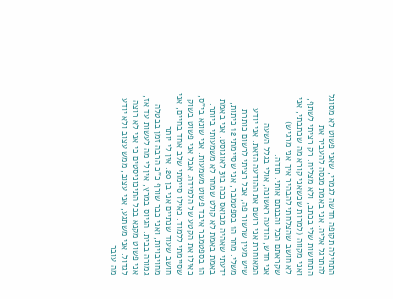התחילה תקופה חדשה לגמרי, שאני פשוט לא מסוגל להתרגל אליה. אני באמת מנסה להעביר את התחושות שלי בכתב, ולא מצליח. רק רציתי לשתף, ואני מקווה (למרות שכשאני קורא מה שכתבתי, אני לא חושב שהצלחתי להבהיר איך אני מרגיש) שקראתם הכל והבנתם אותי. תודה.
אני חדש, הודעה ראשונה, אולי בגלל השעה המאוחרת אני רושם את ההודעה הזאת. אני יודע שיש מעין שרשור פה, אבל רציתי לרשום כותרת משלי. מחר ה1 בספטמבר, אני שסיימתי 12 כיתות, ידעתי שאהיה מבואס ככה ב31 לאוגוסט. אני באמת באמת באמת לא קולט שמחר לא משמעותי ביותר. ה1 בספטמבר איבד פשוט משמעות. אני שונא בי"ס, כאילו את הקטע של הלמידה. אבל אני פשוט בשוק שסיימתי ללמוד. כאילו סיימתי שלב אחד בחיים, אני חושב שעוד שנתיים אני בן 20. אין לי יותר מחויבויות, ואני כבר שורף כ"כ הרבה זמן בבטלה גמורה בבית. הגיוס במרץ, אין לי מה לעשות עד אז, אני פשוט מקנא בכל התיכוניסטים כי אני לא רוצה לגדול. אני משתגע, אני עצוב, ממש עצוב ולא יודע מה עובר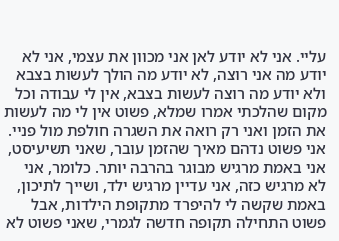עליי. אני לא יודע לאן אני מכוון את עצמי, אני לא יודע מה אני רוצה, לא יודע מה הולך לעשות בצבא ולא יודע מה רוצה לעשות בצבא, אין לי עבודה וכל מקום שהלכתי אמרו שמלא, פשוט אין לי מה לעשות את הזמן ואני רק רואה את השגרה חולפת מול פניי. אני פשוט נדהם מאיך שהזמן עובר, שאני תשיעיסט, אני באמת מרגיש מבוגר בהרבה יותר. כלומר, אני לא מרגיש כזה, אני עדיין מרגיש ילד, ושייך לתיכון, באמת שקשה לי להיפרד מתקופת הילדות, אבל פשוט התחילה תקופה חדשה לגמרי, שאני פשוט לא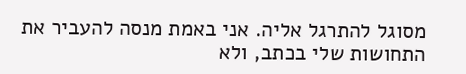מסוגל להתרגל אליה. אני באמת מנסה להעביר את התחושות שלי בכתב, ולא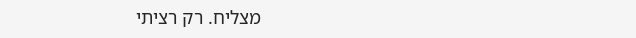מצליח. רק רציתי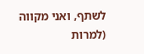לשתף, ואני מקווה (למרות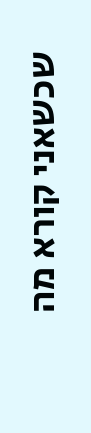שכשאני קורא מה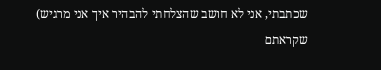שכתבתי, אני לא חושב שהצלחתי להבהיר איך אני מרגיש) שקראתם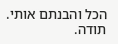הכל והבנתם אותי. תודה.